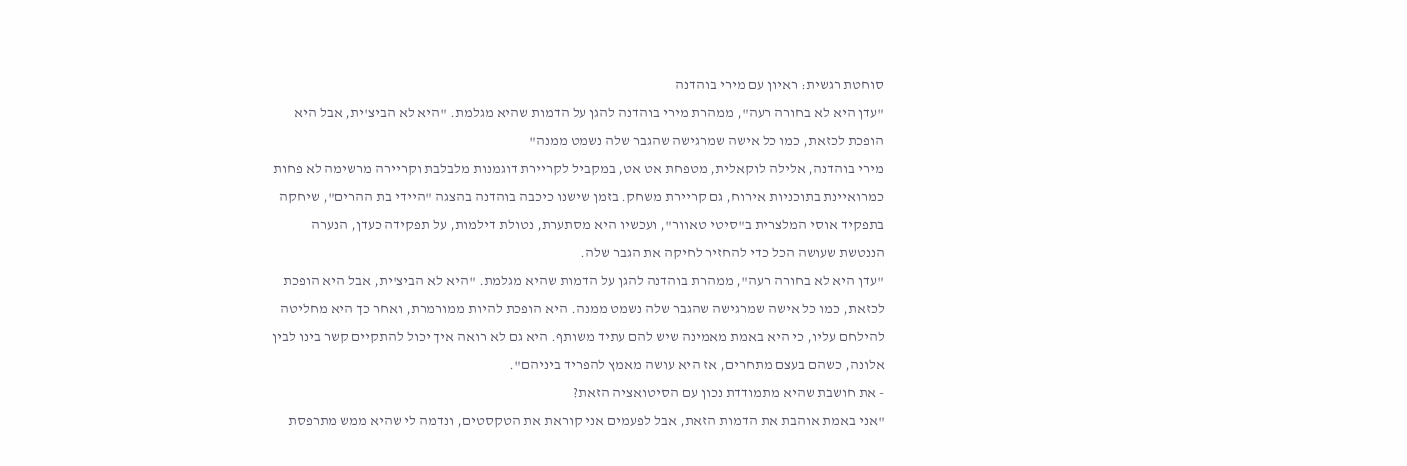סוחטת רגשית: ראיון עם מירי בוהדנה
"עדן היא לא בחורה רעה", ממהרת מירי בוהדנה להגן על הדמות שהיא מגלמת. "היא לא הביצ'ית, אבל היא הופכת לכזאת, כמו כל אישה שמרגישה שהגבר שלה נשמט ממנה"
מירי בוהדנה, אלילה לוקאלית, מטפחת אט אט, במקביל לקריירת דוגמנות מלבלבת וקריירה מרשימה לא פחות כמרואיינת בתוכניות אירוח, גם קריירת משחק. בזמן שישנו כיכבה בוהדנה בהצגה "היידי בת ההרים", שיחקה בתפקיד אוסי המלצרית ב"סיטי טאוור", ועכשיו היא מסתערת, נטולת דילמות, על תפקידה כעדן, הנערה הננטשת שעושה הכל כדי להחזיר לחיקה את הגבר שלה.
"עדן היא לא בחורה רעה", ממהרת בוהדנה להגן על הדמות שהיא מגלמת. "היא לא הביצ'ית, אבל היא הופכת לכזאת, כמו כל אישה שמרגישה שהגבר שלה נשמט ממנה. היא הופכת להיות ממורמרת, ואחר כך היא מחליטה להילחם עליו, כי היא באמת מאמינה שיש להם עתיד משותף. היא גם לא רואה איך יכול להתקיים קשר בינו לבין אלונה, כשהם בעצם מתחרים, אז היא עושה מאמץ להפריד ביניהם".
- את חושבת שהיא מתמודדת נכון עם הסיטואציה הזאת?
"אני באמת אוהבת את הדמות הזאת, אבל לפעמים אני קוראת את הטקסטים, ונדמה לי שהיא ממש מתרפסת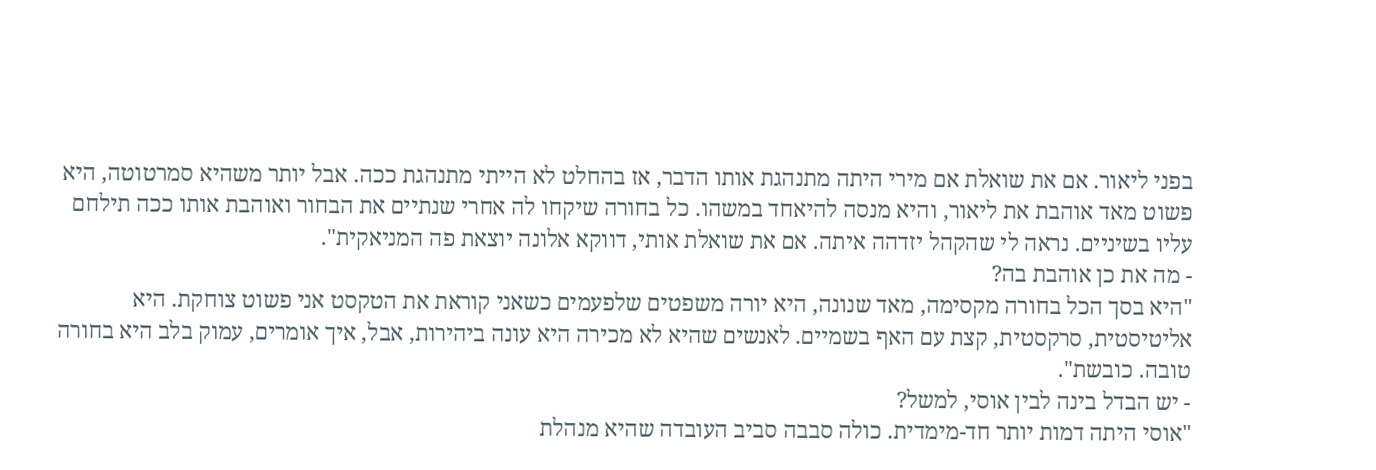בפני ליאור. אם את שואלת אם מירי היתה מתנהגת אותו הדבר, אז בהחלט לא הייתי מתנהגת ככה. אבל יותר משהיא סמרטוטה, היא פשוט מאד אוהבת את ליאור, והיא מנסה להיאחד במשהו. כל בחורה שיקחו לה אחרי שנתיים את הבחור ואוהבת אותו ככה תילחם עליו בשיניים. נראה לי שהקהל יזדהה איתה. אם את שואלת אותי, דווקא אלונה יוצאת פה המניאקית".
- מה את כן אוהבת בה?
"היא בסך הכל בחורה מקסימה, מאד שנונה, היא יורה משפטים שלפעמים כשאני קוראת את הטקסט אני פשוט צוחקת. היא אליטיסטית, סרקסטית, קצת עם האף בשמיים. לאנשים שהיא לא מכירה היא עונה ביהירות, אבל, איך אומרים, עמוק בלב היא בחורה טובה. כובשת".
- יש הבדל בינה לבין אוסי, למשל?
"אוסי היתה דמות יותר חד-מימדית. כולה סבבה סביב העובדה שהיא מנהלת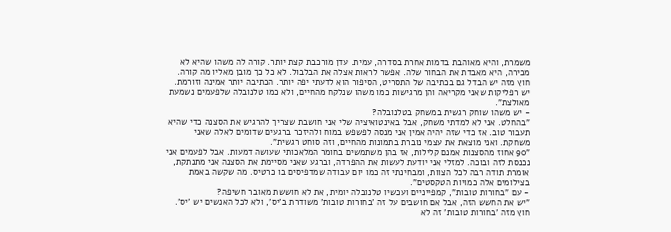משמרת, והיא מאוהבת בדמות אחרת בסדרה, עמית. עדן מורכבת קצת יותר. קורה לה משהו שהיא לא מכירה, היא מאבדת את הבחור שלה. אפשר לראות אצלה את הבלבול. לא כל כך מובן מאליו מה קורה. חוץ מזה יש הבדל גם בכתיבה של התסריט, הסיפור הוא לדעתי יפה יותר. הכתיבה יותר אמינה וזורמת. יש רפליקות שאני מקריאה והן מרגישות כמו משהו שנלקח מהחיים, ולא כמו טלנובלה שלפעמים נשמעת מאולצת".
- יש משהו שוחק רגשית במשחק בטלנובלה?
"בהחלט. אני לא למדתי משחק, אבל באינטואיציה שלי אני חושבת שצריך להרגיש את הסצנה כדי שהיא תעבור טוב. אז כדי שזה יהיה אמין אני מנסה לפשפש במוח ולהיזכר ברגעים שדומים לאלה שאני משחקת. ואני מוצאת את עצמי נוברת בתמונות מהחיים, וזה סוחט רגשית".
"90 אחוז מהסצנות אמנם קלילות, אז בהן משתמשים בחומר המלאכותי שעושה דמעות. אבל לפעמים אני נכנסת לזה ובוכה. למזלי אני יודעת לעשות את ההפרדה, וברגע שאני מסיימת את הסצנה אני מתנתקת, אומרת תודה רבה לכל הצוות, ומבחינתי זה כמו יום עבודה שמדפיסים בו כרטיס. מה שקשה באמת בצילומים אלה כמויות הטקסטים".
- עם "בחורות טובות", קמפייניים ועכשיו טלנובלה יומית, את לא חוששת מאובר חשיפה?
"יש את החשש הזה, אבל אם חושבים על זה 'בחורות טובות' משודרת ב'יס', ולא לכל האנשים יש 'יס'. חוץ מזה 'בחורות טובות' זה לא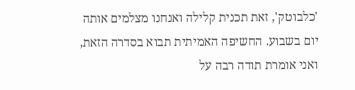'כלבוטק', זאת תכנית קלילה ואנחנו מצלמים אותה יום בשבוע. החשיפה האמיתית תבוא בסדרה הזאת, ואני אומרת תודה רבה על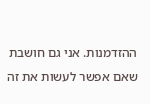ההזדמנות. אני גם חושבת שאם אפשר לעשות את זה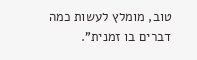טוב, מומלץ לעשות כמה דברים בו זמנית".